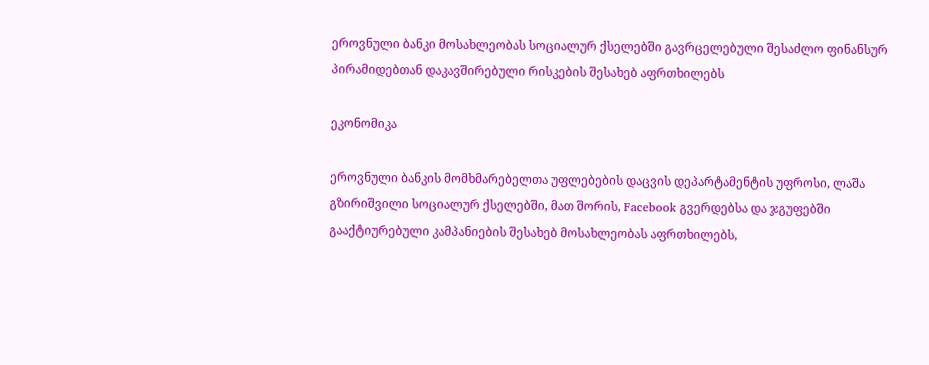ეროვნული ბანკი მოსახლეობას სოციალურ ქსელებში გავრცელებული შესაძლო ფინანსურ პირამიდებთან დაკავშირებული რისკების შესახებ აფრთხილებს

ეკონომიკა

ეროვნული ბანკის მომხმარებელთა უფლებების დაცვის დეპარტამენტის უფროსი, ლაშა გზირიშვილი სოციალურ ქსელებში, მათ შორის, Facebook გვერდებსა და ჯგუფებში გააქტიურებული კამპანიების შესახებ მოსახლეობას აფრთხილებს,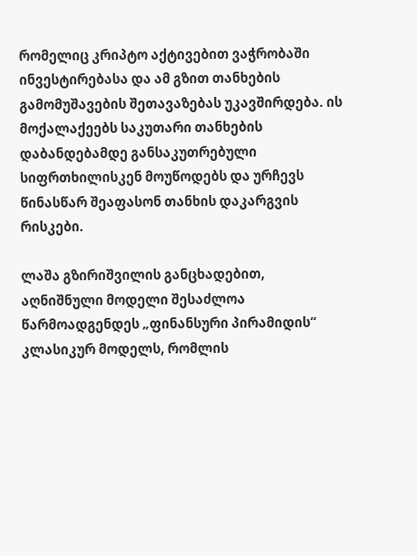რომელიც კრიპტო აქტივებით ვაჭრობაში ინვესტირებასა და ამ გზით თანხების გამომუშავების შეთავაზებას უკავშირდება. ის მოქალაქეებს საკუთარი თანხების დაბანდებამდე განსაკუთრებული სიფრთხილისკენ მოუწოდებს და ურჩევს  წინასწარ შეაფასონ თანხის დაკარგვის რისკები.

ლაშა გზირიშვილის განცხადებით, აღნიშნული მოდელი შესაძლოა წარმოადგენდეს „ფინანსური პირამიდის“ კლასიკურ მოდელს, რომლის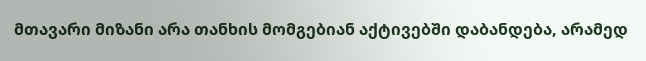მთავარი მიზანი არა თანხის მომგებიან აქტივებში დაბანდება, არამედ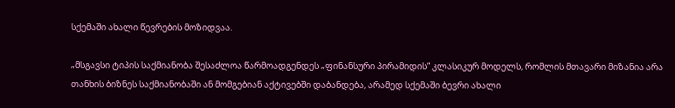სქემაში ახალი წევრების მოზიდვაა.

„მსგავსი ტიპის საქმიანობა შესაძლოა წარმოადგენდეს „ფინანსური პირამიდის“ კლასიკურ მოდელს, რომლის მთავარი მიზანია არა თანხის ბიზნეს საქმიანობაში ან მომგებიან აქტივებში დაბანდება, არამედ სქემაში ბევრი ახალი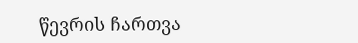წევრის ჩართვა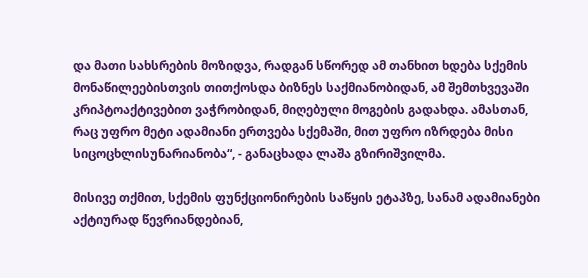და მათი სახსრების მოზიდვა, რადგან სწორედ ამ თანხით ხდება სქემის მონაწილეებისთვის თითქოსდა ბიზნეს საქმიანობიდან, ამ შემთხვევაში კრიპტოაქტივებით ვაჭრობიდან, მიღებული მოგების გადახდა. ამასთან, რაც უფრო მეტი ადამიანი ერთვება სქემაში, მით უფრო იზრდება მისი სიცოცხლისუნარიანობა“, - განაცხადა ლაშა გზირიშვილმა.

მისივე თქმით, სქემის ფუნქციონირების საწყის ეტაპზე, სანამ ადამიანები აქტიურად წევრიანდებიან,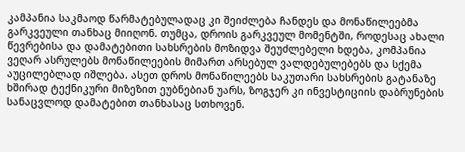კამპანია საკმაოდ წარმატებულადაც კი შეიძლება ჩანდეს და მონაწილეებმა გარკვეული თანხაც მიიღონ. თუმცა, დროის გარკვეულ მომენტში, როდესაც ახალი წევრებისა და დამატებითი სახსრების მოზიდვა შეუძლებელი ხდება, კომპანია ვეღარ ასრულებს მონაწილეების მიმართ არსებულ ვალდებულებებს და სქემა აუცილებლად იშლება. ასეთ დროს მონაწილეებს საკუთარი სახსრების გატანაზე ხშირად ტექნიკური მიზეზით ეუბნებიან უარს, ზოგჯერ კი ინვესტიციის დაბრუნების სანაცვლოდ დამატებით თანხასაც სთხოვენ.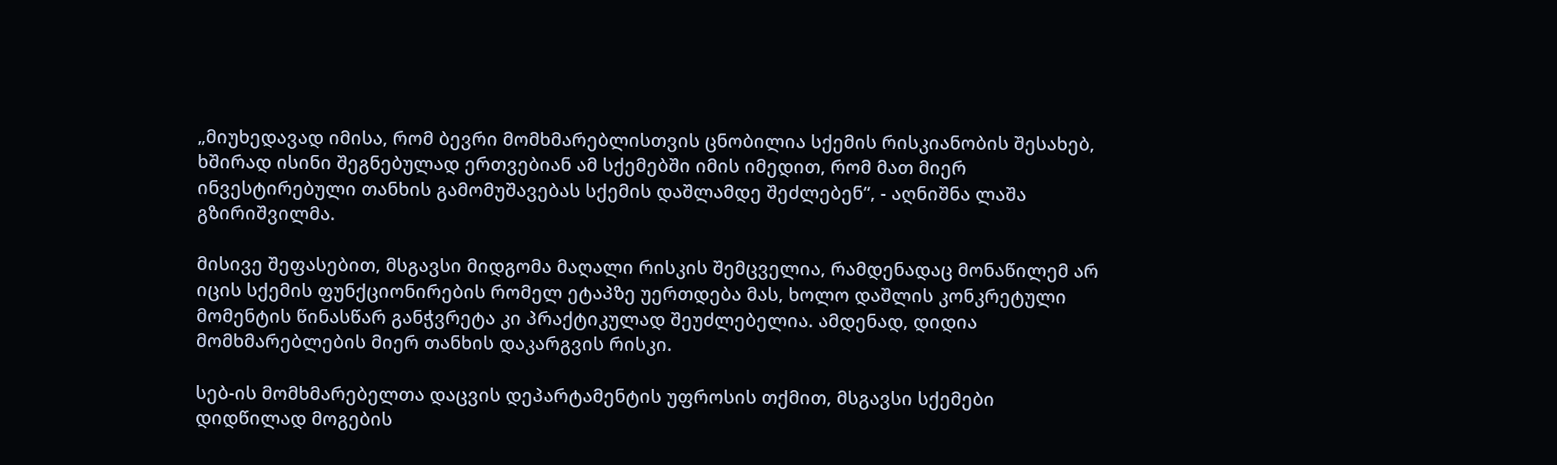„მიუხედავად იმისა, რომ ბევრი მომხმარებლისთვის ცნობილია სქემის რისკიანობის შესახებ, ხშირად ისინი შეგნებულად ერთვებიან ამ სქემებში იმის იმედით, რომ მათ მიერ ინვესტირებული თანხის გამომუშავებას სქემის დაშლამდე შეძლებენ“, - აღნიშნა ლაშა გზირიშვილმა.

მისივე შეფასებით, მსგავსი მიდგომა მაღალი რისკის შემცველია, რამდენადაც მონაწილემ არ იცის სქემის ფუნქციონირების რომელ ეტაპზე უერთდება მას, ხოლო დაშლის კონკრეტული მომენტის წინასწარ განჭვრეტა კი პრაქტიკულად შეუძლებელია. ამდენად, დიდია მომხმარებლების მიერ თანხის დაკარგვის რისკი.

სებ-ის მომხმარებელთა დაცვის დეპარტამენტის უფროსის თქმით, მსგავსი სქემები დიდწილად მოგების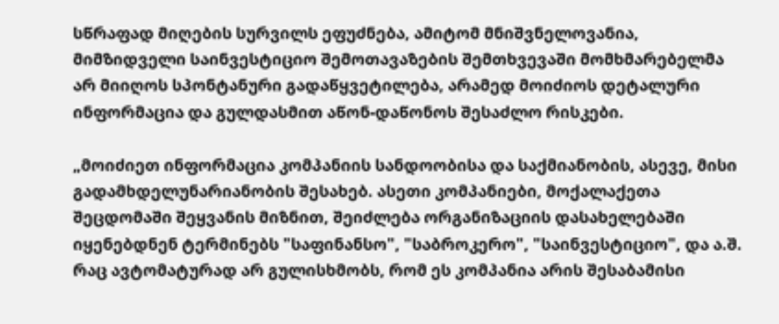სწრაფად მიღების სურვილს ეფუძნება, ამიტომ მნიშვნელოვანია, მიმზიდველი საინვესტიციო შემოთავაზების შემთხვევაში მომხმარებელმა არ მიიღოს სპონტანური გადაწყვეტილება, არამედ მოიძიოს დეტალური ინფორმაცია და გულდასმით აწონ-დაწონოს შესაძლო რისკები.

„მოიძიეთ ინფორმაცია კომპანიის სანდოობისა და საქმიანობის, ასევე, მისი გადამხდელუნარიანობის შესახებ. ასეთი კომპანიები, მოქალაქეთა შეცდომაში შეყვანის მიზნით, შეიძლება ორგანიზაციის დასახელებაში იყენებდნენ ტერმინებს "საფინანსო", "საბროკერო", "საინვესტიციო", და ა.შ. რაც ავტომატურად არ გულისხმობს, რომ ეს კომპანია არის შესაბამისი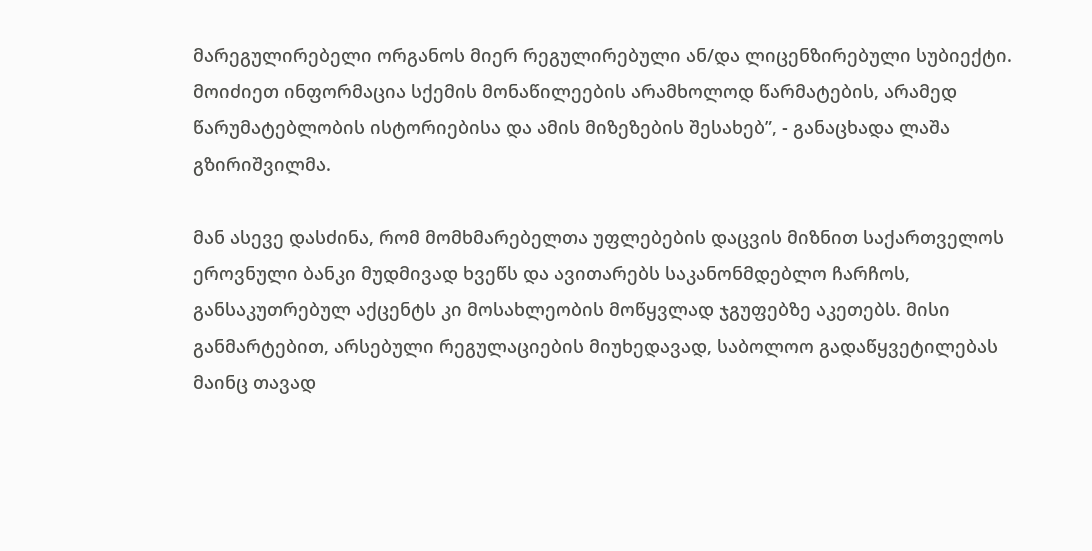მარეგულირებელი ორგანოს მიერ რეგულირებული ან/და ლიცენზირებული სუბიექტი. მოიძიეთ ინფორმაცია სქემის მონაწილეების არამხოლოდ წარმატების, არამედ წარუმატებლობის ისტორიებისა და ამის მიზეზების შესახებ”, - განაცხადა ლაშა გზირიშვილმა.

მან ასევე დასძინა, რომ მომხმარებელთა უფლებების დაცვის მიზნით საქართველოს ეროვნული ბანკი მუდმივად ხვეწს და ავითარებს საკანონმდებლო ჩარჩოს, განსაკუთრებულ აქცენტს კი მოსახლეობის მოწყვლად ჯგუფებზე აკეთებს. მისი განმარტებით, არსებული რეგულაციების მიუხედავად, საბოლოო გადაწყვეტილებას მაინც თავად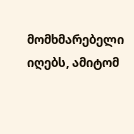მომხმარებელი იღებს, ამიტომ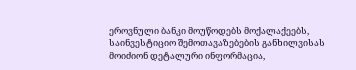ეროვნული ბანკი მოუწოდებს მოქალაქეებს, საინვესტიციო შემოთავაზებების განხილვისას მოიძიონ დეტალური ინფორმაცია,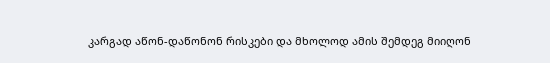კარგად აწონ-დაწონონ რისკები და მხოლოდ ამის შემდეგ მიიღონ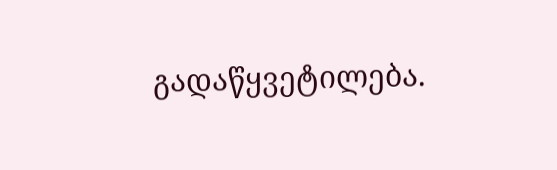გადაწყვეტილება.